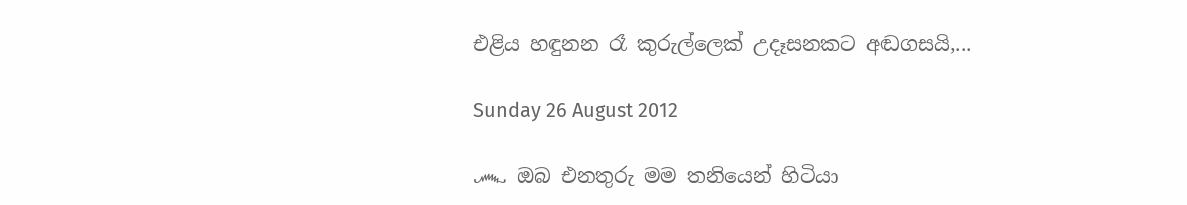එළිය හඳුනන රෑ කුරුල්ලෙක් උදෑසනකට අඬගසයි,...

Sunday 26 August 2012

෴ ඔබ එනතුරු මම තනියෙන් හිටියා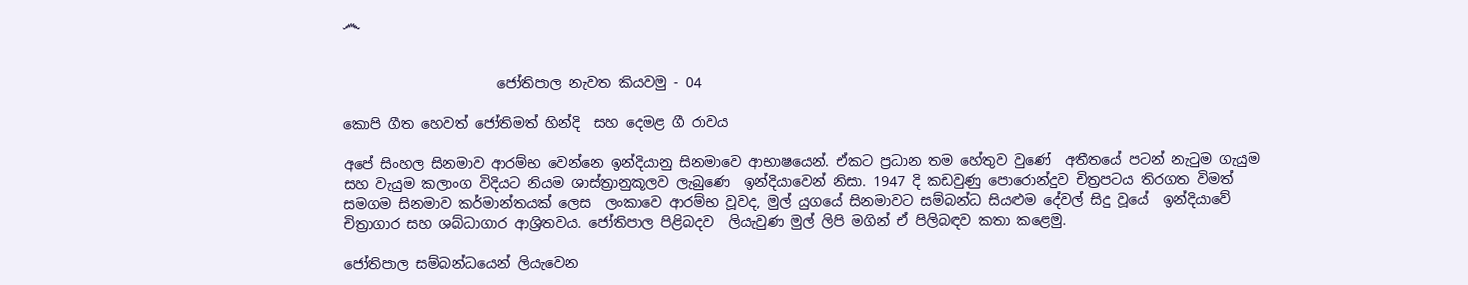෴


                      ජෝතිපාල නැවත කියවමු - 04

කොපි ගීත හෙවත් ජෝතිමත් හින්දි  සහ දෙමළ ගී රාවය

අපේ සිංහල සිනමාව ආරම්භ වෙන්නෙ ඉන්දියානු සිනමාවෙ ආභාෂයෙන්. ඒකට ප්‍රධාන තම හේතුව වුණේ  අතීතයේ පටන් නැටුම ගැයුම සහ වැයුම කලාංග විදියට නියම ශාස්ත්‍රානුකූලව ලැබුණෙ  ඉන්දියාවෙන් නිසා. 1947 දි කඩවුණු පොරොන්දුව චිත්‍රපටය තිරගත විමත් සමගම සිනමාව කර්මාන්තයක් ලෙස  ලංකාවෙ ආරම්භ වූවද, මුල් යුගයේ සිනමාවට සම්බන්ධ සියළුම දේවල් සිදු වූයේ  ඉන්දියාවේ චිත්‍රාගාර සහ ශබ්ධාගාර ආශ්‍රිතවය. ජෝතිපාල පිළිබදව  ලියැවුණ මුල් ලිපි මගින් ඒ පිලිබඳව කතා කළෙමු.

ජෝතිපාල සම්බන්ධයෙන් ලියැවෙන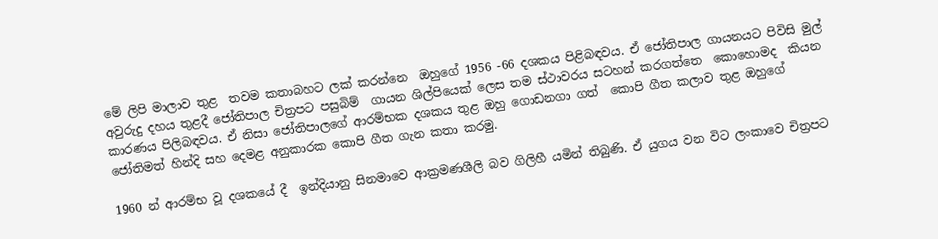මේ ලිපි මාලාව තුළ  තවම කතාබහට ලක් කරන්නෙ  ඔහුගේ 1956 -66 දශකය පිළිබඳවය. ඒ ජෝතිපාල ගායනයට පිවිසි මුල් අවුරුදු දහය තුළදී ජෝතිපාල චිත්‍රපට පසුබිම්  ගායන ශිල්පියෙක් ලෙස තම ස්ථාවරය සටහන් කරගත්තෙ  කොහොමද  කියන කාරණය පිලිබඳවය. ඒ නිසා ජෝතිපාලගේ ආරම්භක දශකය තුළ ඔහු ගොඩනගා ගත්  කොපි ගීත කලාව තුළ ඔහුගේ  ජෝතිමත් හින්දි සහ දෙමළ අනුකාරක කොපි ගීත ගැන කතා කරමු.

1960 න් ආරම්භ වූ දශකයේ දී  ඉන්දියානු සිනමාවෙ ආක්‍රමණශීලි බව ගිලිහී යමින් තිබුණි. ඒ යුගය වන විට ලංකාවෙ චිත්‍රපට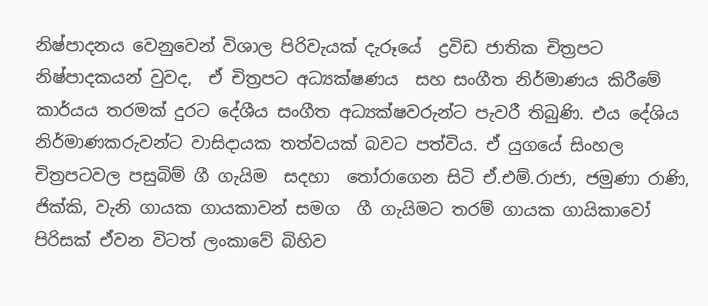නිෂ්පාදනය වෙනුවෙන් විශාල පිරිවැයක් දැරූයේ  ද්‍රවිඩ ජාතික චිත්‍රපට නිෂ්පාදකයන් වුවද,  ඒ චිත්‍රපට අධ්‍යක්ෂණය  සහ සංගීත නිර්මාණය කිරීමේ කාර්යය තරමක් දුරට දේශීය සංගීත අධ්‍යක්ෂවරුන්ට පැවරී තිබුණි. එය දේශිය නිර්මාණකරුවන්ට වාසිදායක තත්වයක් බවට පත්විය. ඒ යුගයේ සිංහල චිත්‍රපටවල පසුබිම් ගී ගැයිම  සදහා  තෝරාගෙන සිටි ඒ.එම්.රාජා, ජමුණා රාණි, ජික්කි, වැනි ගායක ගායකාවන් සමග  ගී ගැයිමට තරම් ගායක ගායිකාවෝ පිරිසක් ඒවන විටත් ලංකාවේ බිහිව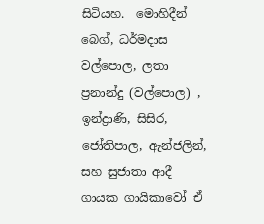සිටියහ.  මොහිදීන් බෙග්, ධර්මදාස වල්පොල, ලතා ප්‍රනාන්දු (වල්පොල) , ඉන්ද්‍රාණි, සිසිර, ජෝතිපාල, ඇන්ජලින්, සහ සුජාතා ආදී ගායක ගායිකාවෝ ඒ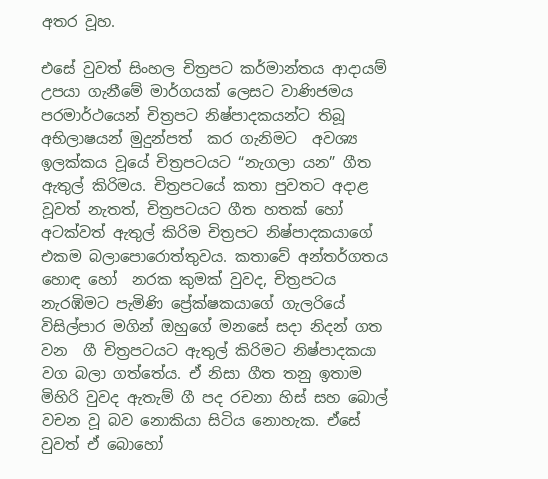අතර වූහ.

එසේ වුවත් සිංහල චිත්‍රපට කර්මාන්තය ආදායම් උපයා ගැනීමේ මාර්ගයක් ලෙසට වාණිජමය පරමාර්ථයෙන් චිත්‍රපට නිෂ්පාදකයන්ට තිබූ අභිලාෂයන් මුදුන්පත්  කර ගැනිමට  අවශ්‍ය ඉලක්කය වූයේ චිත්‍රපටයට “නැගලා යන” ගීත ඇතුල් කිරිමය. චිත්‍රපටයේ කතා පුවතට අදාළ වූවත් නැතත්, චිත්‍රපටයට ගීත හතක් හෝ අටක්වත් ඇතුල් කිරිම චිත්‍රපට නිෂ්පාදකයාගේ එකම බලාපොරොත්තුවය. කතාවේ අන්තර්ගතය හොඳ හෝ  නරක කුමක් වුවද, චිත්‍රපටය නැරඹිමට පැමිණි ප්‍රේක්ෂකයාගේ ගැලරියේ විසිල්පාර මගින් ඔහුගේ මනසේ සදා නිදන් ගත වන  ගී චිත්‍රපටයට ඇතුල් කිරිමට නිෂ්පාදකයා වග බලා ගත්තේය. ඒ නිසා ගීත තනු ඉතාම මිහිරි වුවද ඇතැම් ගී පද රචනා හිස් සහ බොල් වචන වූ බව නොකියා සිටිය නොහැක. ඒසේ වුවත් ඒ බොහෝ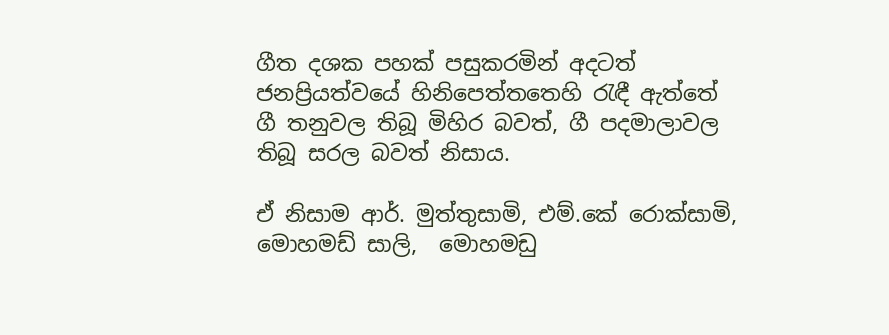ගීත දශක පහක් පසුකරමින් අදටත් ජනප්‍රියත්වයේ හිනිපෙත්තතෙහි රැඳී ඇත්තේ ගී තනුවල තිබූ මිහිර බවත්, ගී පදමාලාවල තිබූ සරල බවත් නිසාය.

ඒ නිසාම ආර්. මුත්තුසාමි, එම්.කේ රොක්සාමි, මොහමඩ් සාලි,  මොහමඩු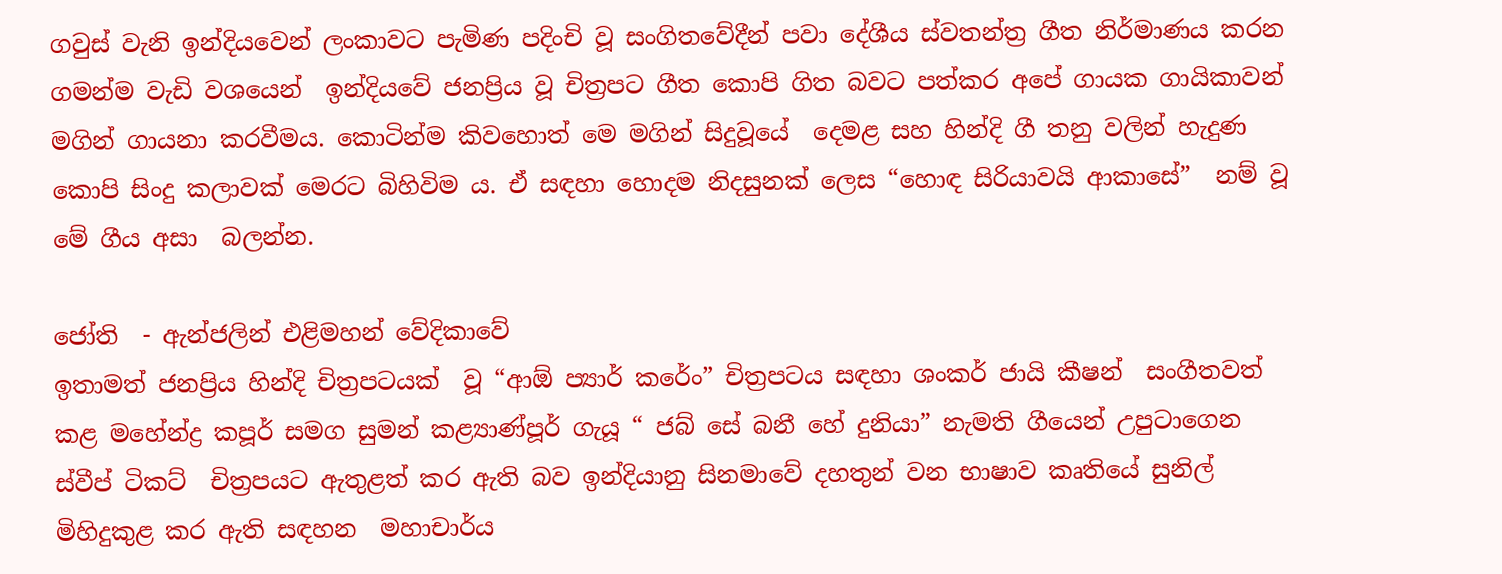ගවුස් වැනි ඉන්දියවෙන් ලංකාවට පැමිණ පදිංචි වූ සංගිතවේදීන් පවා දේශීය ස්වතන්ත්‍ර ගීත නිර්මාණය කරන ගමන්ම වැඩි වශයෙන්  ඉන්දි‍යවේ ජනප්‍රිය වූ චිත්‍රපට ගීත කොපි ගිත බවට පත්කර අපේ ගායක ගායිකාවන් මගින් ගායනා කරවීමය. කොටින්ම කිවහොත් මෙ මගින් සිදුවූයේ  දෙමළ සහ හින්දි ගී තනු වලින් හැදුණ කොපි සිංදු කලාවක් මෙරට බිහිවිම ය. ඒ සඳහා හොදම නිදසුනක් ලෙස “හොඳ සිරියාවයි ආකාසේ”  නම් වූ මේ ගීය අසා  බලන්න.

ජෝති  - ඇන්ජලින් එළිමහන් වේදිකාවේ
ඉතාමත් ජනප්‍රිය හින්දි චිත්‍රපටයක්  වූ “ආඕ ප්‍යාර් කරේං” චිත්‍රපටය සඳහා ශංකර් ජායි කීෂන්  සංගීතවත් කළ මහේන්ද්‍ර කපූර් සමග සුමන් කළ්‍යාණ්පූර් ගැයූ “ ජබ් සේ බනී හේ දුනියා” නැමති ගීයෙන් උපුටාගෙන  ස්වීප් ටිකට්  චිත්‍රපයට ඇතුළත් කර ඇති බව ඉන්දියානු සිනමාවේ දහතුන් වන භාෂාව කෘතියේ සුනිල් මිහිදුකුළ කර ඇති සඳහන  මහාචාර්ය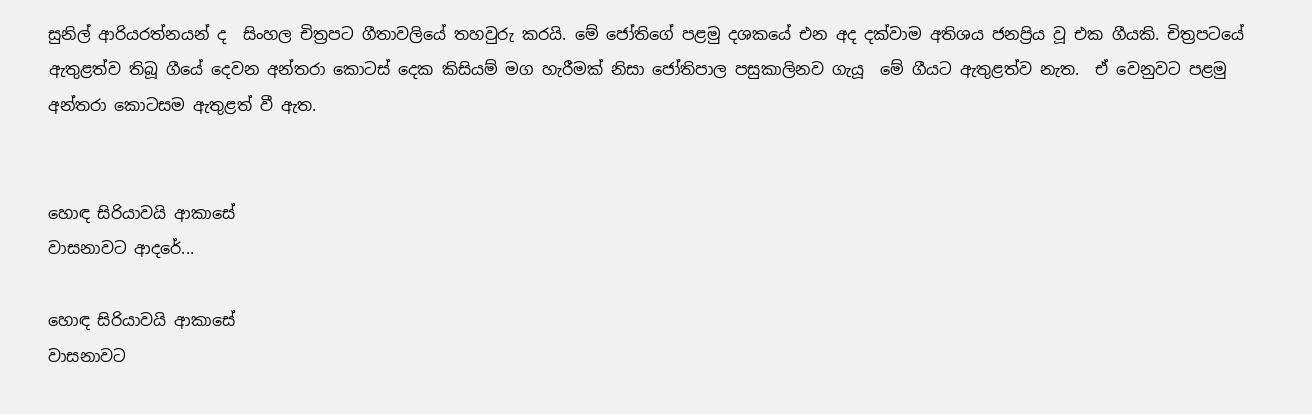සුනිල් ආරියරත්නයන් ද  සිංහල චිත්‍රපට ගීතාවලියේ තහවුරු කරයි. මේ ජෝතිගේ පළමු දශකයේ එන අද දක්වාම අතිශය ජනප්‍රිය වූ එක ගීයකි. චිත්‍රපටයේ ඇතුළත්ව තිබූ ගීයේ දෙවන අන්තරා කොටස් දෙක කිසියම් මග හැරීමක් නිසා ජෝතිපාල පසුකාලිනව ගැයූ  මේ ගීයට ඇතුළත්ව නැත.  ඒ වෙනුවට පළමු අන්තරා කොටසම ඇතුළත් වී ඇත.


හොඳ සිරියාවයි ආකාසේ
වාසනාවට ආදරේ...

හොඳ සිරියාවයි ආකාසේ
වාසනාවට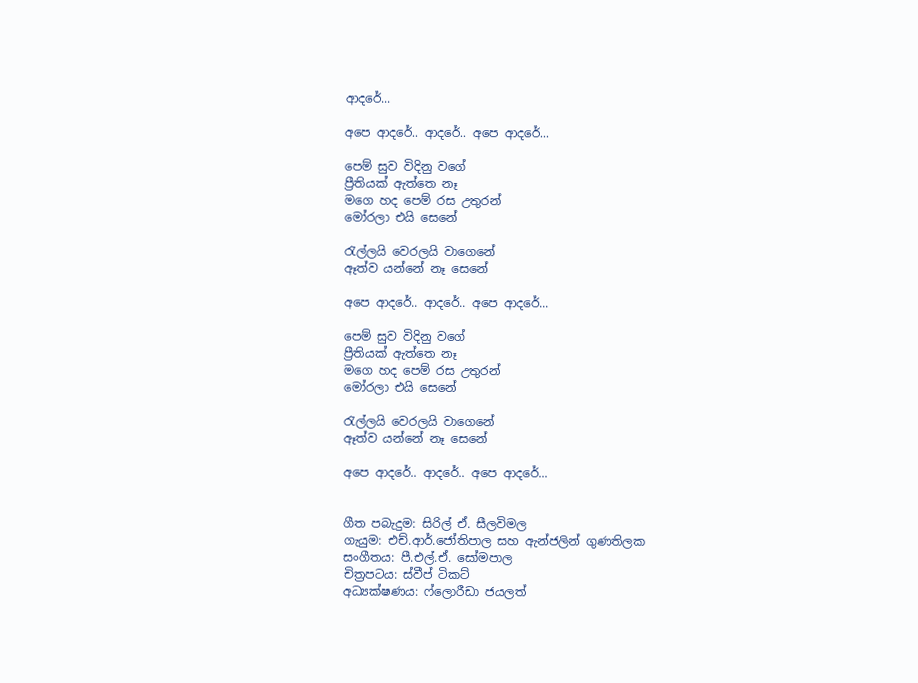ආදරේ...

අපෙ ආදරේ.. ආදරේ.. අපෙ ආදරේ...

පෙම් සුව විදිනු වගේ
ප්‍රීතියක් ඇත්තෙ නෑ
මගෙ හද පෙම් රස උතුරන්
මෝරලා එයි සෙනේ

රැල්ලයි වෙරලයි වාගෙනේ
ඈත්ව යන්නේ නෑ සෙනේ

අපෙ ආදරේ.. ආදරේ.. අපෙ ආදරේ...

පෙම් සුව විදිනු වගේ
ප්‍රීතියක් ඇත්තෙ නෑ
මගෙ හද පෙම් රස උතුරන්
මෝරලා එයි සෙනේ

රැල්ලයි වෙරලයි වාගෙනේ
ඈත්ව යන්නේ නෑ සෙනේ

අපෙ ආදරේ.. ආදරේ.. අපෙ ආදරේ...


ගීත පබැදුම: සිරිල් ඒ. සීලවිමල
ගැයුම: එච්.ආර්.ජෝතිපාල සහ ඇන්ජලින් ගුණතිලක
සංගීතය: පී.එල්.ඒ. සෝමපාල
චිත්‍රපටය: ස්වීප් ටිකට්
අධ්‍යක්ෂණය: ෆ්ලොරීඩා ජයලත්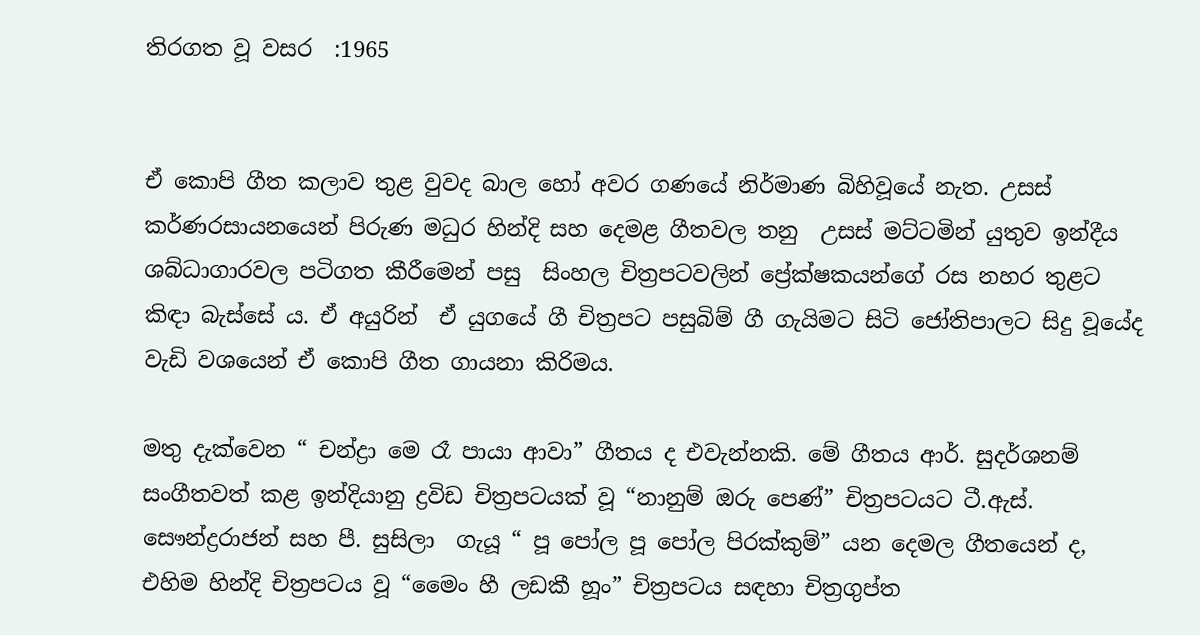තිරගත වූ වසර  :1965


ඒ කොපි ගීත කලාව තුළ වුවද බාල හෝ අවර ගණයේ නිර්මාණ බිහිවූයේ නැත. උසස් කර්ණරසායනයෙන් පිරුණ මධුර හින්දි සහ දෙමළ ගීතවල තනු  උසස් මට්ටමින් යුතුව ඉන්දීය ශබ්ධාගාරවල පටිගත කීරීමෙන් පසු  සිංහල චිත්‍රපටවලින් ප්‍රේක්ෂකයන්ගේ රස නහර තුළට කිඳා බැස්සේ ය. ඒ අයුරින්  ඒ යුගයේ ගී චිත්‍රපට පසුබිම් ගී ගැයිමට සිටි ජෝතිපාලට සිදු වූයේද වැඩි වශයෙන් ඒ කොපි ගීත ගායනා කිරිමය.

මතු දැක්වෙන “ චන්ද්‍රා මෙ රෑ පායා ආවා” ගීතය ද එවැන්නකි. මේ ගීතය ආර්. සුදර්ශනම් සංගීතවත් කළ ඉන්දියානු ද්‍රවිඩ චිත්‍රපටයක් වූ “නානුම් ඔරු පෙණ්” චිත්‍රපටයට ටී.ඇස්. සෞන්ද්‍රරාජන් සහ පී. සුසිලා  ගැයූ “ පූ පෝල පූ පෝල පිරක්කුම්” යන දෙමල ගීතයෙන් ද, එහිම හින්දි චිත්‍රපටය වූ “මෛං හී ලඩකී හූං” චිත්‍රපටය සඳහා චිත්‍රගුප්ත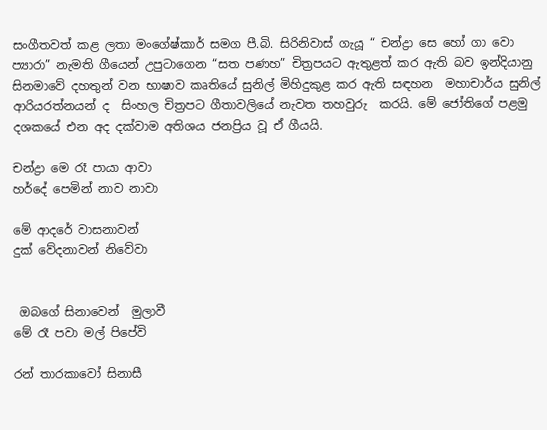සංගීතවත් කළ ලතා මංගේෂ්කාර් සමග පී.බි. සිරිනිවාස් ගැයූ “ චන්ද්‍රා සෙ හෝ ගා වො ප්‍යාරා” නැමති ගීයෙන් උපුටාගෙන “සත පණහ” චිත්‍රපයට ඇතුළත් කර ඇති බව ඉන්දියානු සිනමාවේ දහතුන් වන භාෂාව කෘතියේ සුනිල් මිහිදුකුළ කර ඇති සඳහන  මහාචාර්ය සුනිල් ආරියරත්නයන් ද  සිංහල චිත්‍රපට ගීතාවලියේ නැවත තහවුරු  කරයි. මේ ජෝතිගේ පළමු දශකයේ එන අද දක්වාම අතිශය ජනප්‍රිය වූ ඒ ගීයයි.

චන්ද්‍රා මෙ රෑ පායා ආවා
හර්දේ පෙමින් නාව නාවා

මේ ආදරේ වාසනාවන්
දුක් වේදනාවන් නිවේවා


 ඔබගේ සිනාවෙන්  මුලාවී
මේ රෑ පවා මල් පිපේවි

රන් තාරකාවෝ සිනාසී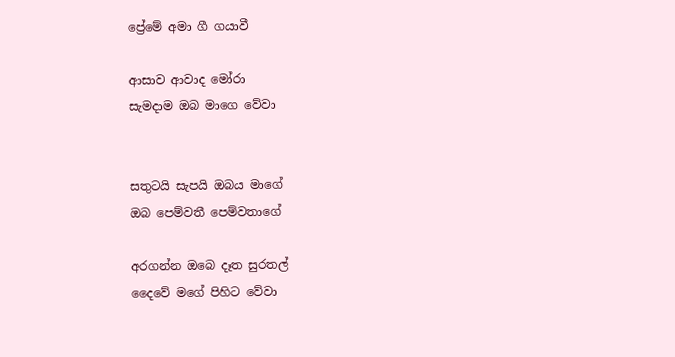ප්‍රේමේ අමා ගී ගයාවී

ආසාව ආවාද මෝරා
සැමදාම ඔබ මාගෙ වේවා


සතුටයි සැපයි ඔබය මාගේ
ඔබ පෙම්වතී පෙම්වතාගේ

අරගන්න ඔබෙ දෑත සුරතල්
දෛවේ මගේ පිහිට වේවා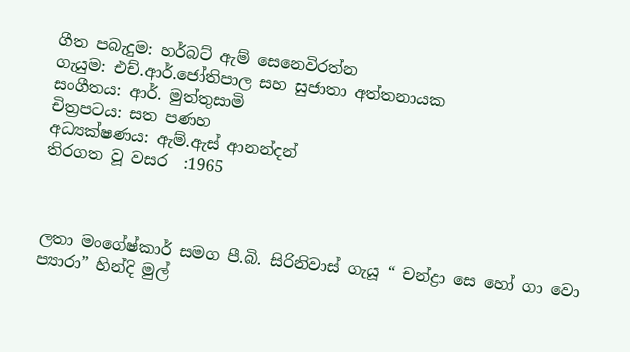ගීත පබැදුම: හර්බට් ඇම් සෙනෙවිරත්න
ගැයුම: එච්.ආර්.ජෝතිපාල සහ සුජාතා අත්තනායක
සංගීතය: ආර්. මුත්තුසාමි
චිත්‍රපටය: සත පණහ
අධ්‍යක්ෂණය: ඇම්.ඇස් ආනන්දන්
තිරගත වූ වසර  :1965



ලතා මංගේෂ්කාර් සමග පී.බි. සිරිනිවාස් ගැයූ “ චන්ද්‍රා සෙ හෝ ගා වො ප්‍යාරා” හින්දි මුල්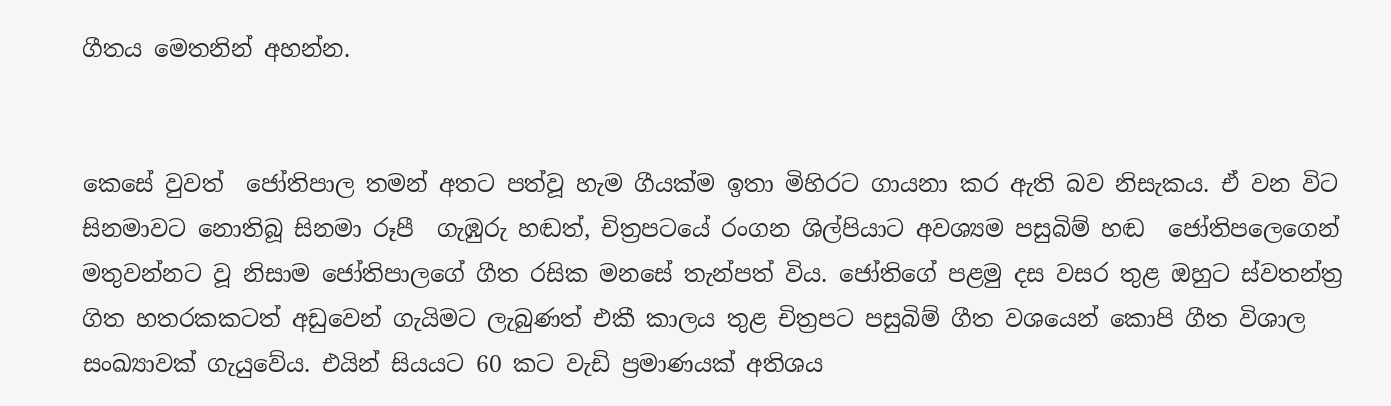ගීතය මෙතනින් අහන්න.


කෙසේ වුවත්  ජෝතිපාල තමන් අතට පත්වූ හැම ගීයක්ම ඉතා මිහිරට ගායනා කර ඇති බව නිසැකය. ඒ වන විට සිනමා‍වට නොතිබූ සිනමා රූපී  ගැඹුරු හඬත්, චිත්‍රපටයේ රංගන ශිල්පියාට අවශ්‍යම පසුබිම් හඬ  ජෝතිපලෙගෙන් මතුවන්නට වූ නිසාම ජෝතිපාලගේ ගීත රසික මනසේ තැන්පත් විය. ජෝතිගේ පළමු දස වසර තුළ ඔහුට ස්වතන්ත්‍ර ගිත හතරකකටත් අඩුවෙන් ගැයිමට ලැබුණත් එකී කාලය තුළ චිත්‍රපට පසුබිම් ගීත වශයෙන් කොපි ගීත විශාල සංඛ්‍යාවක් ගැයුවේය. එයින් සියයට 60 කට වැඩි ප්‍රමාණයක් අතිශය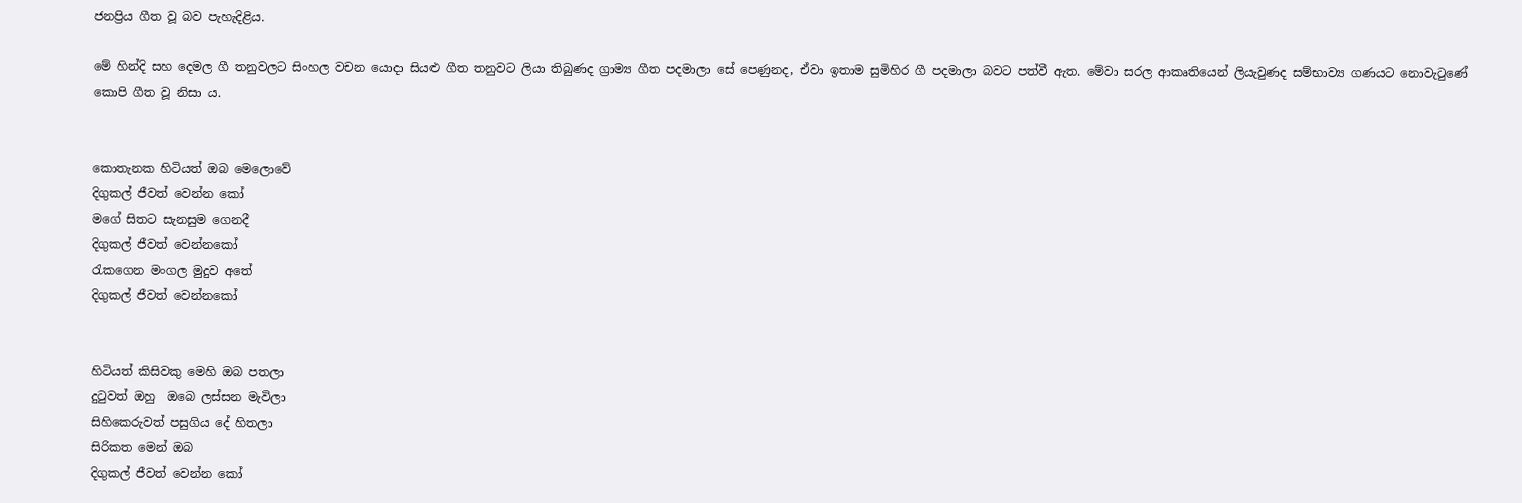ජනප්‍රිය ගීත වූ බව පැහැදිළිය.

මේ හින්දි සහ දෙමල ගී තනුවලට සිංහල වචන යොදා සියළු ගීත තනුවට ලියා තිබුණද ග්‍රාම්‍ය ගීත පදමාලා සේ පෙණුනද, ඒවා ඉතාම සුමිහිර ගී පදමාලා බවට පත්වී ඇත. මේවා සරල ආකෘතියෙන් ලියැවුණද සම්භාව්‍ය ගණයට නොවැටුණේ කොපි ගීත වූ නිසා ය.


කොතැනක හිටියත් ඔබ මෙලොවේ
දිගුකල් ජීවත් වෙන්න කෝ
මගේ සිතට සැනසුම ගෙනදී
දිගුකල් ජීවත් වෙන්නකෝ
රැකගෙන මංගල මුදුව අතේ
දිගුකල් ජීවත් වෙන්නකෝ


හිටියත් කිසිවකු මෙහි ඔබ පතලා
දුටුවත් ඔහු  ඔබෙ ලස්සන මැවිලා
සිහිකෙරුවත් පසුගිය දේ හිතලා
සිරිකත මෙන් ඔබ
දිගුකල් ජීවත් වෙන්න කෝ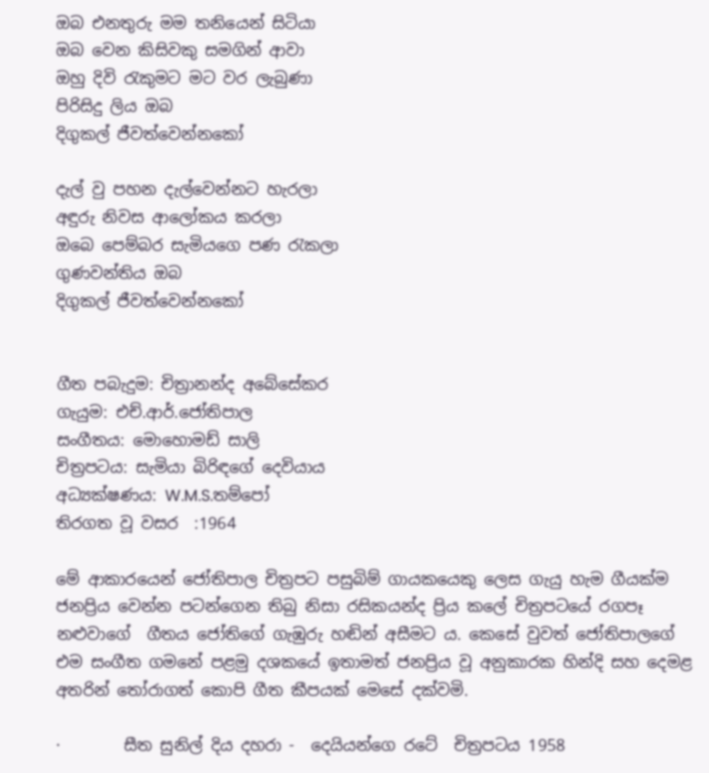ඔබ එනතුරු මම තනියෙන් සිටියා
ඔබ වෙන කිසිවකු සමගින් ආවා
ඔහු දිවි රැකුමට මට වර ලැබුණා
පිරිසිදු ලිය ඔබ
දිගුකල් ජීවත්වෙන්නකෝ

දැල් වු පහන දැල්වෙන්නට හැරලා
අඳුරු නිවස ආලෝකය කරලා
ඔබෙ පෙම්බර සැමියගෙ පණ රැකලා
ගුණවන්තිය ඔබ
දිගුකල් ජීවත්වෙන්නකෝ


ගීත පබැදුම: චිත්‍රානන්ද අබේසේකර
ගැයුම: එච්.ආර්.ජෝතිපාල
සංගීතය: මොහොමඩ් සාලි
චිත්‍රපටය: සැමියා බිරිඳගේ දෙවියාය
අධ්‍යක්ෂණය: W.M.S.තම්පෝ
තිරගත වූ වසර  :1964

මේ ආකාරයෙන් ජෝතිපාල චිත්‍රපට පසුබිම් ගායකයෙකු ලෙස ගැයු හැම ගීයක්ම ජනප්‍රිය වෙන්න පටන්ගෙන තිබු නිසා රසිකයන්ද ප්‍රිය කලේ චිත්‍රපටයේ රගපෑ නළුවාගේ  ගීතය ජෝතිගේ ගැඹුරු හඬින් අසීමට ය. කෙසේ වුවත් ජෝතිපාලගේ එම සංගීත ගමනේ පළමු දශකයේ ඉතාමත් ජනප්‍රිය වූ අනුකාරක හින්දි සහ දෙමළ අතරින් තෝරාගත් කොපි ගීත කීපයක් මෙසේ දක්වමි.

·        සීත සුනිල් දිය දහරා -  දෙයියන්ගෙ රටේ  චිත්‍රපටය 1958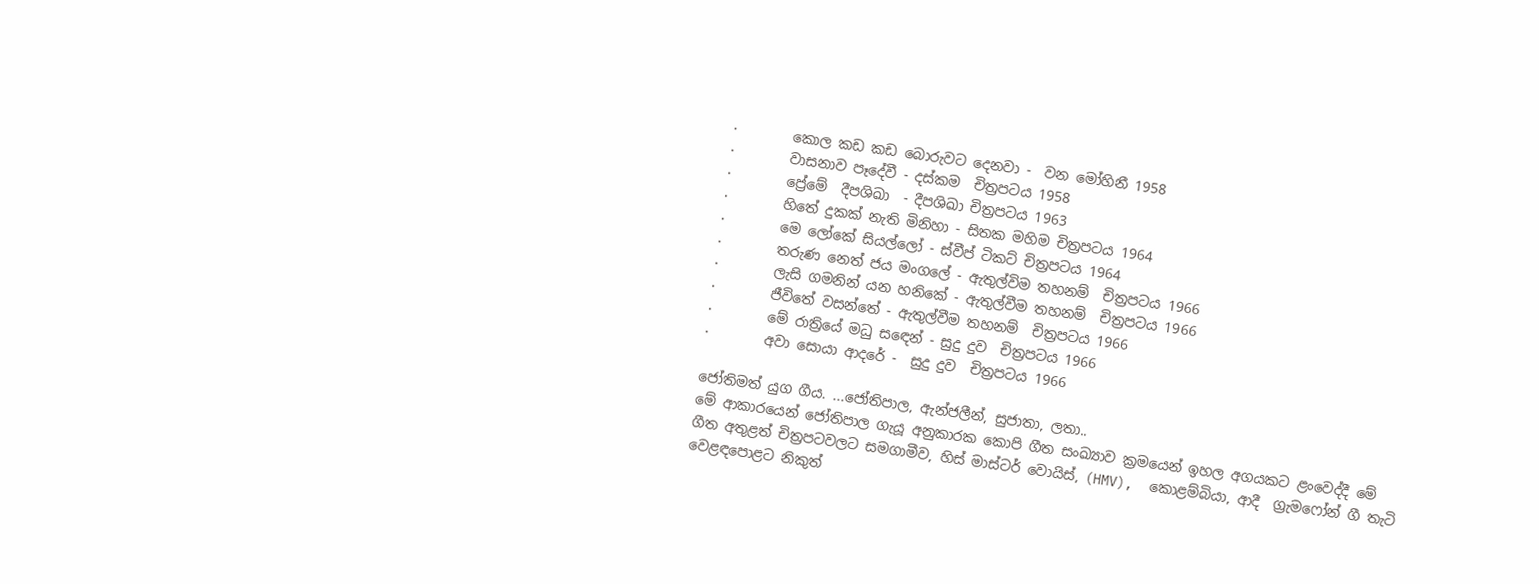·        කොල කඩ කඩ බොරුවට දෙනවා -  වන මෝහිනී 1958
·        වාසනාව පෑදේවී - දස්කම  චිත්‍රපටය 1958
·        ප්‍රේමේ  දීපශිඛා  - දීපශිඛා චිත්‍රපටය 1963
·        හිතේ දුකක් නැති මිනිහා - සිතක මහිම චිත්‍රපටය 1964
·        මෙ ලෝකේ සියල්ලෝ - ස්වීප් ටිකට් චිත්‍රපටය 1964
·        තරුණ නෙත් ජය මංගලේ - ඇතුල්විම තහනම්  චිත්‍රපටය 1966
·        ලැසි ගමනින් යන හනිකේ - ඇතුල්වීම තහනම්  චිත්‍රපටය 1966
·        ජීවිතේ වසන්තේ - ඇතුල්වීම තහනම්  චිත්‍රපටය 1966
·        මේ රාත්‍රියේ මධු ස‍ඳෙන් - සුදු දුව  චිත්‍රපටය 1966
·        අවා සොයා ආදරේ -  සුදු දුව  චිත්‍රපටය 1966

ජෝතිමත් යුග ගීය. ...ජෝතිපාල, ඇන්ජලීන්, සුජාතා, ලතා..
මේ ආකාරයෙන් ජෝතිපාල ගැයූ අනුකාරක කොපි ගීත සංඛ්‍යාව ක්‍රමයෙන් ඉහල අගයකට ළංවෙද්දී මේ ගීත අතුළත් චිත්‍රපටවලට සමගාමීව, හිස් මාස්ටර් වොයිස්, (HMV),  කොළම්බියා, ආදී  ග්‍රැමෆෝන් ගී තැටි වෙළඳපොළට නිකුත්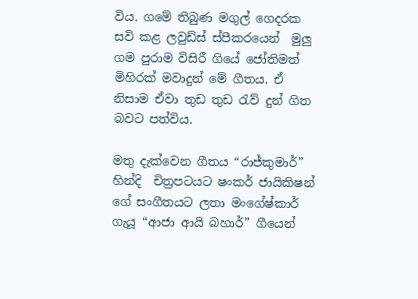විය. ගමේ තිබුණ මගුල් ගෙදරක සවි කළ ලවුඩ්ස් ස්පීකරයෙන්  මුලු ගම පුරාම විසිරී ගියේ ජෝතිමත් මිහිරක් මවාදුන් මේ ගීතය. ඒ නිසාම ඒවා තුඩ තුඩ රැව් දුන් ගිත බවට පත්විය.

මතු දැක්වෙන ගීතය “රාජ්කුමාර්” හින්දි  චිත්‍රපටයට ෂංකර් ජායිකිෂන් ගේ සංගීතයට ලතා මංගේෂ්කාර් ගැයූ “ආජා ආයි බහාර්” ගීයෙන්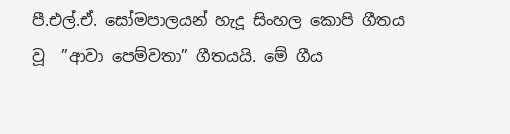පී.එල්.ඒ. සෝමපාලයන් හැදූ සිංහල කොපි ගීතය වූ  ‍”ආවා පෙම්වතා” ගීතයයි. මේ ගීය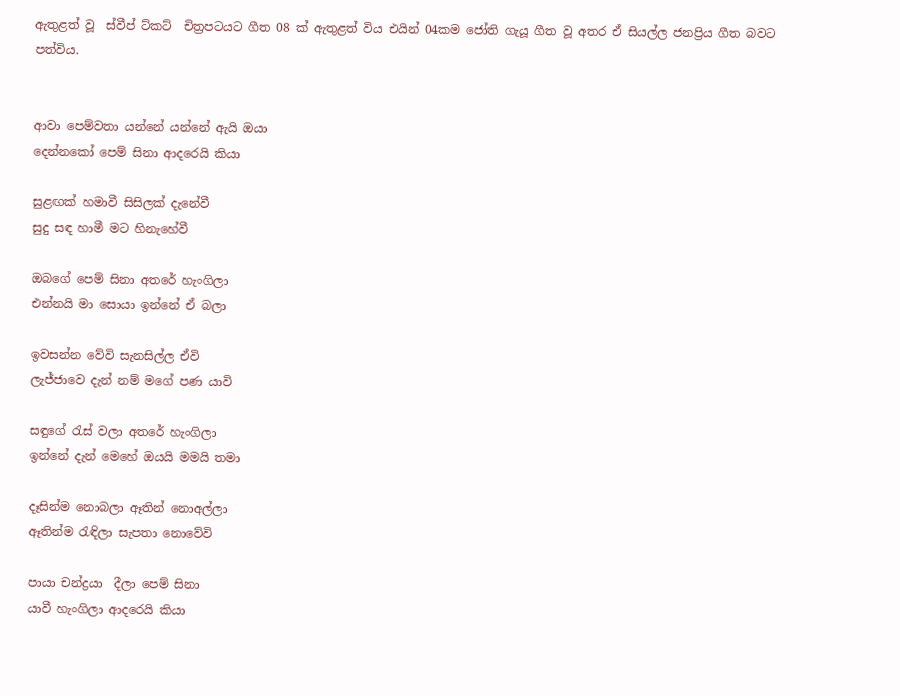ඇතුළත් වූ  ස්වීප් ට්කට්  චිත්‍රපටයට ‍ගීත 08 ක් ඇතුළත් විය එයින් 04කම ජෝති ගැයූ ගීත වූ අතර ඒ සියල්ල ජනප්‍රිය ගීත බවට පත්විය.


ආවා පෙම්වතා යන්නේ යන්නේ ඇයි ඔයා
දෙන්නකෝ පෙම් සිනා ආදරෙයි කියා

සුළඟක් හමාවී සිසිලක් දැනේවී
සුදු සඳ හාමී මට හිනැහේවී

ඔබගේ පෙම් සිනා අතරේ හැංගිලා
එන්නයි මා සොයා ඉන්නේ ඒ බලා

ඉවසන්න වේවි සැනසිල්ල ඒවි
ලැජ්ජාවෙ දැන් නම් මගේ පණ යාවි

සඳුගේ රැස් වලා අතරේ හැංගිලා
ඉන්නේ දැන් මෙහේ ඔයයි මමයි තමා

දෑසින්ම නොබලා ඈතින් නොඅල්ලා
ඈතින්ම රැඳිලා සැපතා නොවේවි

පායා චන්ද්‍රයා  දීලා පෙම් සිනා
යාවී හැංගිලා ආදරෙයි කියා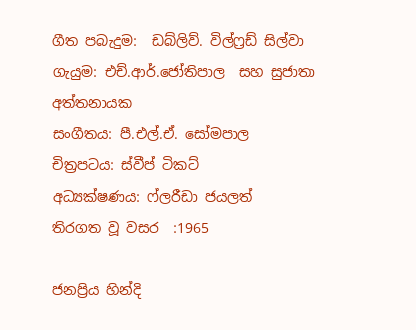ගීත පබැදුම:  ඩබ්ලිව්. විල්ෆ්‍රඩ් සිල්වා
ගැයුම: එච්.ආර්.ජෝතිපාල  සහ සුජාතා අත්තනායක
සංගීතය: පී.එල්.ඒ. සෝමපාල
චිත්‍රපටය: ස්වීප් ටිකට්
අධ්‍යක්ෂණය: ෆ්ලරීඩා ජයලත්
තිරගත වූ වසර  :1965

ජනප්‍රිය හින්දි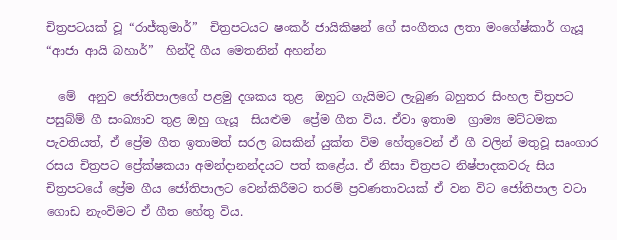චිත්‍රපටයක් වූ “රාජ්කුමාර්”  චිත්‍රපටයට ෂංකර් ජායිකිෂන් ගේ සංගීතය ලතා මංගේෂ්කාර් ගැයූ “ආජා ආයි බහාර්”  හින්දි ගීය මෙතනින් අහන්න

  මේ  අනුව ජෝතිපාලගේ පළමු දශකය තුළ  ඔහුට ගැයිමට ලැබුණ බහුතර සිංහල චිත්‍රපට පසුබ්ම් ගී සංඛ්‍යාව තුළ ඔහු ගැයූ  සියළුම  ප්‍රේම ගීත විය. ඒවා ඉතාම  ග්‍රාම්‍ය මට්ටමක පැවතියත්, ඒ ප්‍රේම ගීත ඉතාමත් සරල බසකින් යුක්ත විම හේතුවෙන් ඒ ගී වලින් මතුවූ සෘංගාර රසය චිත්‍රපට ප්‍රේක්ෂකයා අමන්දානන්දයට පත් කළේය. ඒ නිසා චිත්‍රපට නිෂ්පාදකවරු සිය චිත්‍රපටයේ ප්‍රේම ගීය ජෝතිපාලට වෙන්කිරීමට තරම් ප්‍රවණතාවයක් ඒ වන විට ජෝතිපාල වටා ගොඩ නැංවිමට ඒ ගීත හේතු විය.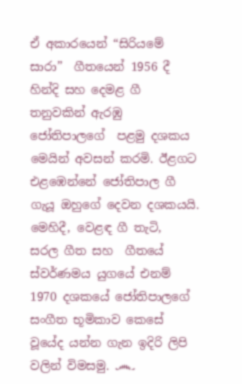ඒ අකාරයෙන් “සිරියමේ සාරා”  ගීතයෙන් 1956 දී හින්දි සහ දෙමළ ගී තනුවකින් ඇරඹු ජෝතිපාලගේ  පළමු දශකය  මෙයින් අවසන් කරමි. ඊළගට එළඹෙන්නේ ජෝතිපාල ගී ගැයූ ඔහුගේ දෙවන දශකයයි. මෙහිදී, වෙළඳ ගී තැටි,  සරල ගීත සහ  ගීතයේ ස්වර්ණමය යුගයේ එනම් 1970 දශකයේ ජෝතිපාලගේ සංගීත භූමිකාව කෙසේ වූයේද යන්න ගැන ඉදිරි ලිපි වලින් විමසමු. ෴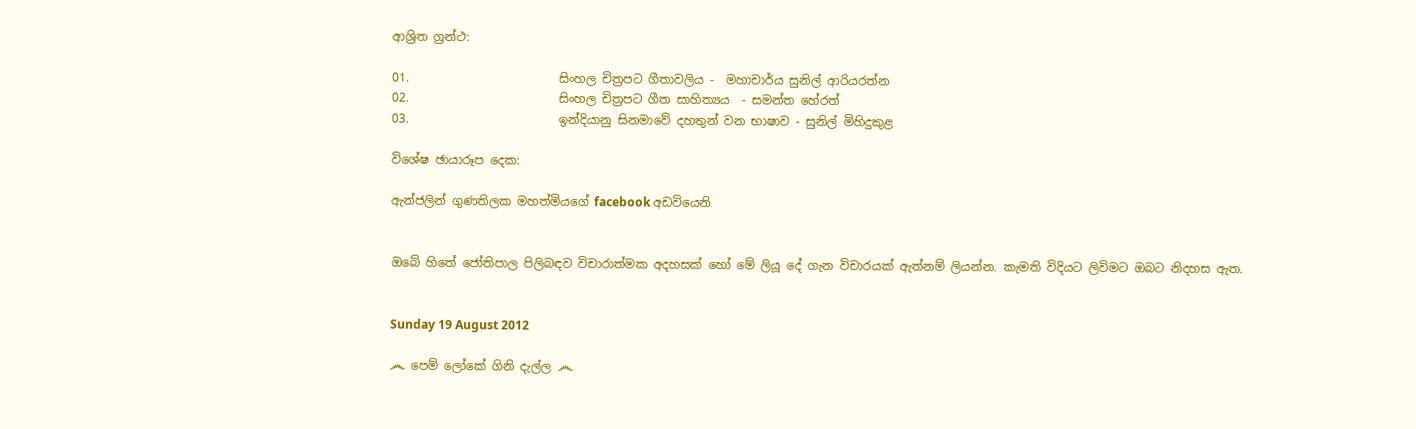ආශ්‍රිත ග්‍රන්ථ:

01.                         සිංහල චිත්‍රපට ගීතාවලිය -  මහාචාර්ය සුනිල් ආරියරත්න
02.                         සිංහල චිත්‍රපට ගීත සාහිත්‍යය  - සමන්ත හේරත්
03.                         ඉන්දියානු සිනමාවේ දහතුන් වන භාෂාව - සුනිල් මිහිදුකුළ

විශේෂ ඡායාරූප දෙක:

ඇන්ජලින් ගුණතිලක මහත්මියගේ facebook අඩවියෙනි


ඔබේ හිතේ ජෝතිපාල පිලිබඳව විචාරාත්මක අදහසක් හෝ මේ ලියූ දේ ගැන විචාරයක් ඇත්නම් ලියන්න. කැමති විදියට ලිවිමට ඔබට නිදහස ඇත.


Sunday 19 August 2012

෴ පෙම් ලෝකේ ගිනි දැල්ල ෴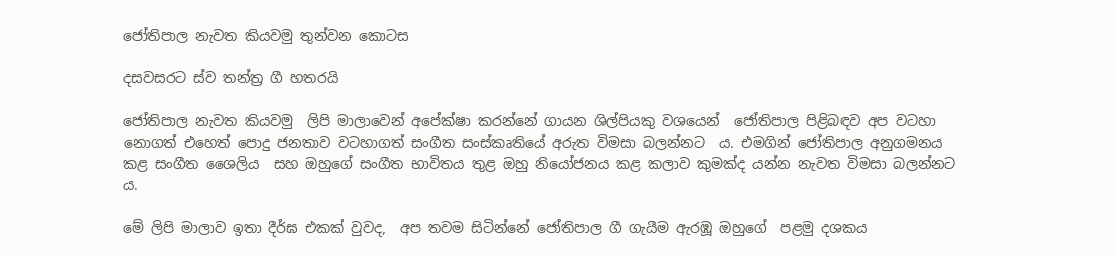ජෝතිපාල නැවත කියවමු තුන්වන කොටස

දසවසරට ස්ව තන්ත්‍ර ගී හතරයි

ජෝතිපාල නැවත කියවමු  ලිපි මාලාවෙන් අපේක්ෂා කරන්නේ ගායන ශිල්පියකු වශයෙන්  ජෝතිපාල පිළිබඳව අප වටහා නොගත් එහෙත් පොදු ජනතාව වටහාගත් සංගීත සංස්කෘතියේ අරුත විමසා බලන්නට  ය. එමගින් ජෝතිපාල අනුගමනය කළ සංගීත ශෛලිය  සහ ඔහුගේ සංගීත භාවිතය තුළ ඔහු නියෝජනය කළ කලාව කුමක්ද යන්න නැවත විමසා බලන්නට ය.

මේ ලිපි මාලාව ඉතා දීර්ඝ එකක් වුවද,  අප තවම සිටින්නේ ජෝතිපාල ගී ගැයීම ඇරඹූ ඔහුගේ  පළමු දශකය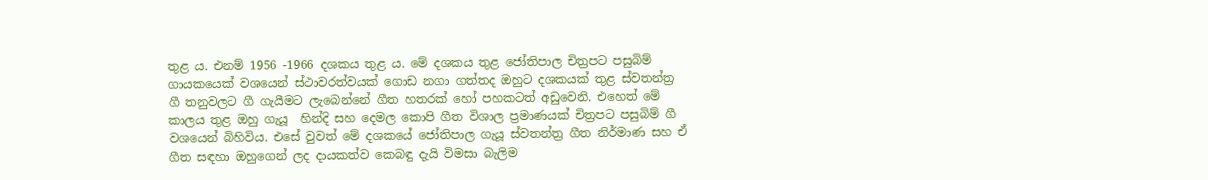තුළ ය. එනම් 1956 -1966 දශකය තුළ ය. මේ දශකය තුළ ජෝතිපාල චිත්‍රපට පසුබිම් ගායකයෙක් වශයෙන් ස්ථාවරත්වයක් ගොඩ නගා ගත්තද ඔහුට දශකයක් තුළ ස්වතන්ත්‍ර ගී තනුවලට ගී ගැයීමට ලැබෙන්නේ ගීත හතරක් හෝ පහකටත් අඩුවෙනි. එහෙත් මේ කාලය තුළ ඔහු ගැයූ  හින්දි සහ දෙමල කොපි ගීත විශාල ප්‍රමාණයක් චිත්‍රපට පසුබිම් ගී වශයෙන් බිහිවිය. එසේ වුවත් මේ දශකයේ ජෝතිපාල ගැයූ ස්වතන්ත්‍ර ගීත නිර්මාණ සහ ඒ ගීත සඳහා ඔහුගෙන් ලද දායකත්ව කෙබඳු දැයි විමසා බැලිම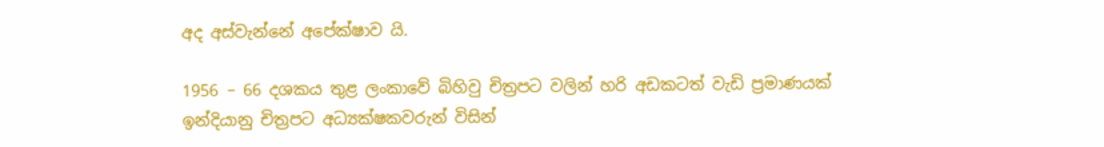අද අස්වැන්නේ අපේක්ෂාව යි.

1956 – 66 දශකය තුළ ලංකාවේ බිහිවු චිත්‍රපට වලින් හරි අඩකටත් වැඩි ප්‍රමාණයක් ඉන්දියානු චිත්‍රපට අධ්‍යක්ෂකවරුන් විසින්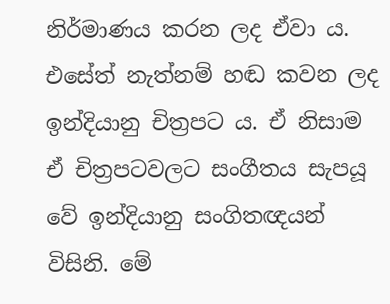නිර්මාණය කරන ලද ඒවා ය. එසේත් නැත්නම් හඬ කවන ලද ඉන්දියානු චිත්‍රපට ය. ඒ නිසාම ඒ චිත්‍රපටවලට සංගීතය සැපයූ වේ ඉන්දියානු සංගිතඥයන් විසිනි. මේ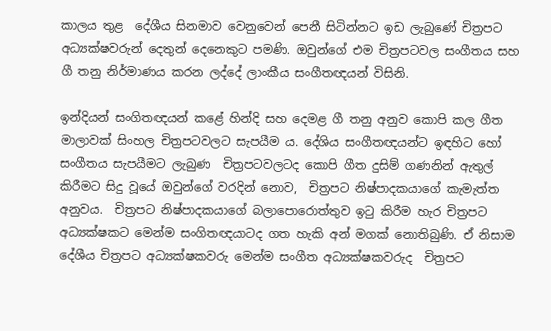කාලය තුළ  දේශීය සිනමාව වෙනුවෙන් පෙනී සිටින්නට ඉඩ ලැබුණේ චිත්‍රපට අධ්‍යක්ෂවරුන් දෙතුන් දෙනෙකුට පමණි. ඔවුන්ගේ එම චිත්‍රපටවල සංගීතය සහ ගී තනු නිර්මාණය කරන ලද්දේ ලාංකීය සංගීතඥයන් විසිනි.

ඉන්දියන් සංගිතඥයන් කළේ හින්දි සහ දෙමළ ගී තනු අනුව කොපි කල ගීත මාලාවක් සිංහල චිත්‍රපටවලට සැපයීම ය. දේශිය සංගීතඥයන්ට ඉඳහිට හෝ සංගීතය සැපයීමට ලැබුණ  චිත්‍රපටවලටද කොපි ගීත දුසිම් ගණනින් ඇතුල් කිරීමට සිදු වූයේ ඔවුන්ගේ වරදින් නොව,  චිත්‍රපට නිෂ්පාදකයාගේ කැමැත්ත අනුවය.  චිත්‍රපට නිෂ්පාදකයාගේ බලාපොරොත්තුව ඉටු කිරීම හැර චිත්‍රපට අධ්‍යක්ෂකට මෙන්ම සංගිතඥයාටද ගත හැකි අන් මගක් නොතිබුණි. ඒ නිසාම දේශීය චිත්‍රපට අධ්‍යක්ෂකවරු මෙන්ම සංගීත අධ්‍යක්ෂකවරුද  චිත්‍රපට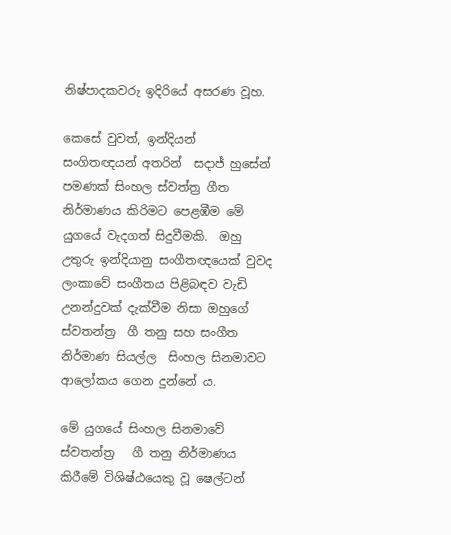නිෂ්පාදකවරු ඉදිරියේ අසරණ වූහ.

කෙසේ වුවත්, ඉන්දියන් සංගිතඥයන් අතරින්  සදාජ් හුසේන් පමණක් සිංහල ස්වත්ත්‍ර ගීත නිර්මාණය කිරිමට පෙළඹීම මේ යුගයේ වැදගත් සිදුවීමකි.  ඔහු උතුරු ඉන්දියානු සංගීතඥයෙක් වුවද ලංකාවේ සංගීතය පිළිබඳව වැඩි උනන්දුවක් දැක්වීම නිසා ඔහුගේ ස්වතන්ත්‍ර  ගී තනු සහ සංගීත නිර්මාණ සියල්ල  සිංහල සිනමාවට ආලෝකය ගෙන දුන්නේ ය.

මේ යුගයේ සිංහල සිනමාවේ ස්වතන්ත්‍ර   ගී තනු නිර්මාණය කිරීමේ විශිෂ්ඨයෙකු වූ ෂෙල්ටන්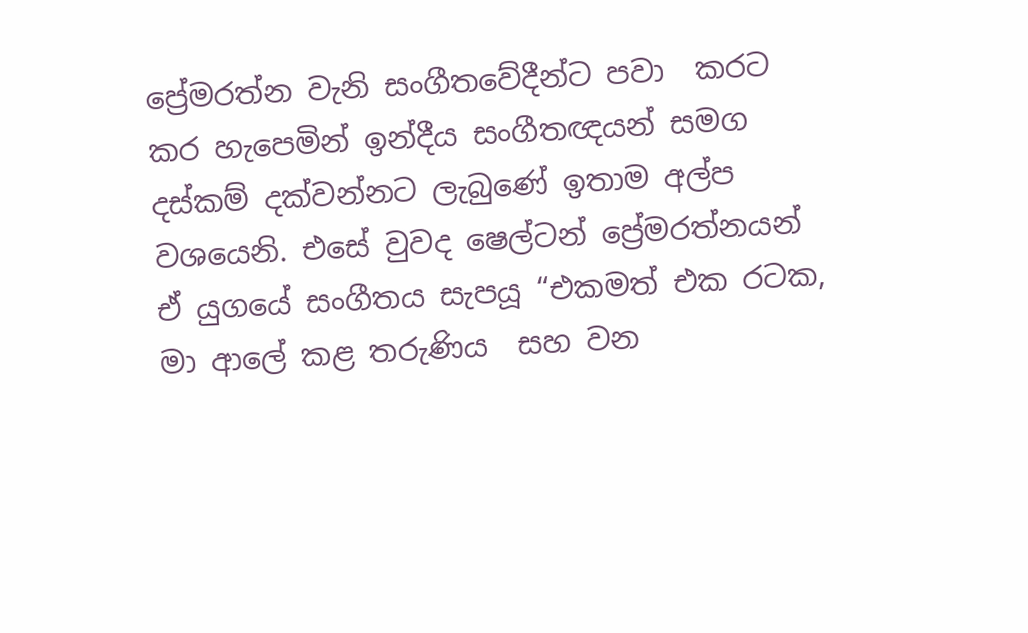ප්‍රේමරත්න වැනි සංගීතවේදීන්ට පවා  කරට කර හැපෙමින් ඉන්දීය සංගීතඥයන් සමග දස්කම් දක්වන්නට ලැබුණේ ඉතාම අල්ප වශයෙනි. එසේ වුවද ෂෙල්ටන් ප්‍රේමරත්නයන් ඒ යුගයේ සංගීතය සැපයූ “එකමත් එක රටක, මා ආලේ කළ තරුණිය  සහ වන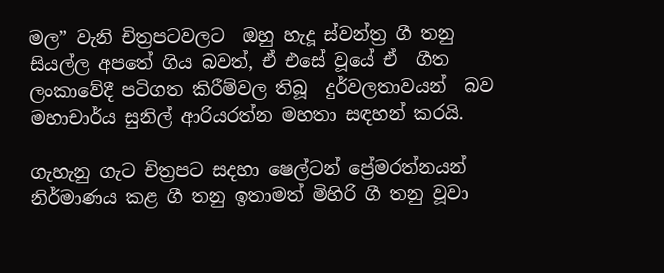මල” වැනි චිත්‍රපටවලට  ඔහු හැදූ ස්වන්ත්‍ර ගී තනු සියල්ල අපතේ ගිය බවත්, ඒ එසේ වූයේ ඒ  ගීත ලංකාවේදී පටිගත කිරීම්වල තිබූ  දුර්වලතාවයන්  බව මහාචාර්ය සුනිල් ආරියරත්න මහතා සඳහන් කරයි.

ගැහැනු ගැට චිත්‍රපට සදහා ෂෙල්ටන් ප්‍රේමරත්නයන් නිර්මාණය කළ ගී තනු ඉතාමත් මිහිරි ගී තනු වූවා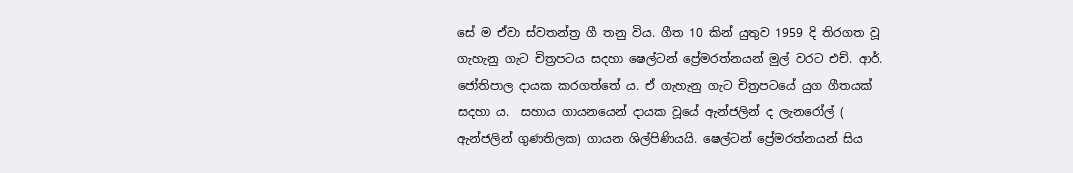සේ ම ඒවා ස්වතන්ත්‍ර ගී තනු විය. ගීත 10 කින් යුතුව 1959 දි තිරගත වූ ගැහැනු ගැට චිත්‍රපටය සදහා ෂෙල්ටන් ප්‍රේමරත්නයන් මුල් වරට එච්. ආර්. ජෝතිපාල දායක කරගත්තේ ය. ඒ ගැහැනු ගැට චිත්‍රපටයේ යුග ගීතයක් සදහා ය.  සහාය ගායනයෙන් දායක වූයේ ඇන්ජලින් ද ලැනරෝල් ( ඇන්ජලින් ගුණතිලක) ගායන ශිල්පිණියයි. ෂෙල්ටන් ප්‍රේමරත්නයන් සිය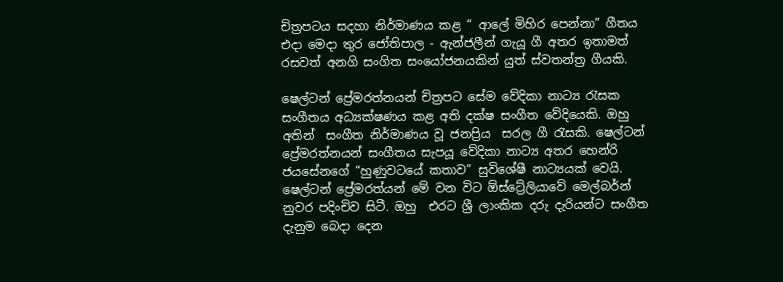චිත්‍රපටය සදහා නිර්මාණය කළ “ ආලේ මිහිර පෙන්නා” ගීතය එදා මෙදා තුර ජෝතිපාල - ඇන්ජලීන් ගැයූ ගී අතර ඉතාමත් රසවත් අනගි සංගිත සංයෝජනයකින් යුත් ස්වතන්ත්‍ර ගීයකි.

ෂෙල්ටන් ප්‍රේමරත්නයන් චිත්‍රපට සේම වේදිකා නාට්‍ය රැසක සංගීතය අධ්‍යක්ෂණය කළ අති දක්ෂ සංගීත වේදියෙකි. ඔහු අතින්  සංගීත නිර්මාණය වූ ජනප්‍රිය  සරල ගී රැසකි. ෂෙල්ටන් ප්‍රේමරත්නයන් සංගීතය සැපයූ වේදිකා නාට්‍ය අතර හෙන්රි ජයසේනගේ “හුණුවටයේ කතාව” සුවිශේෂී නාට්‍යයක් වෙයි. ෂෙල්ටන් ප්‍රේමරත්යන් මේ වන විට ඕස්ට්‍රේලියාවේ මෙල්බර්න් නුවර පදිංචිව සිටී. ඔහු  එරට ශ්‍රී ලාංකික දරු දැරියන්ට සංගීත දැනුම බෙදා දෙන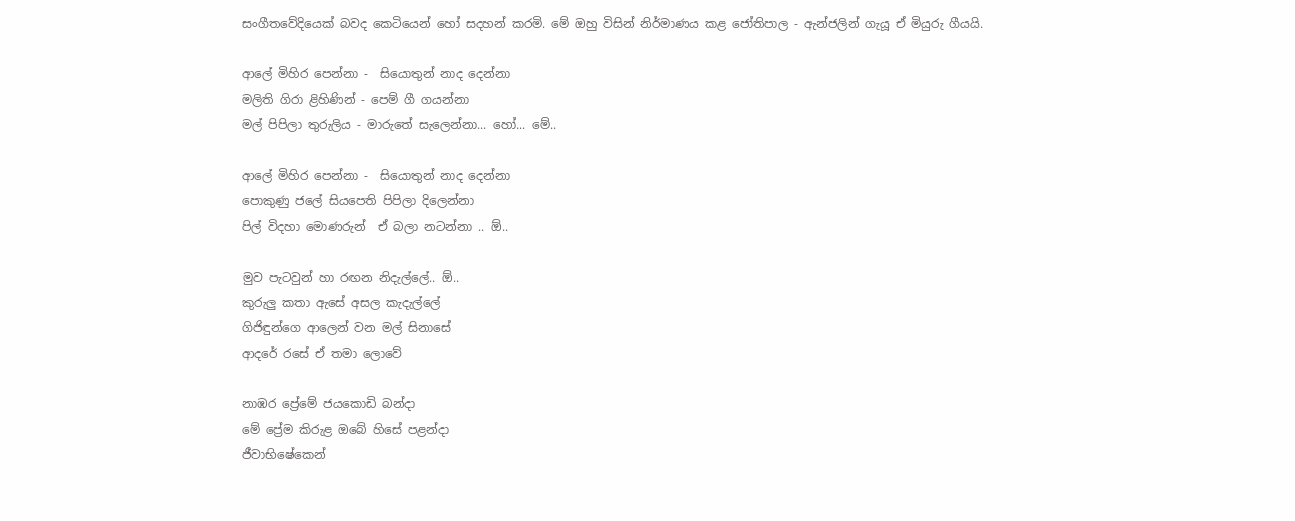සංගීතවේදියෙක් බවද කෙටියෙන් හෝ සදහන් කරමි. මේ ඔහු විසින් නිර්මාණය කළ ජෝතිපාල - ඇන්ජලින් ගැයූ ඒ මියුරු ගීයයි.

ආලේ මිහිර පෙන්නා -  සියොතුන් නාද දෙන්නා
මලිති ගිරා ළිහිණින් - පෙම් ගී ගයන්නා
මල් පිපිලා තුරුලිය - මාරුතේ සැලෙන්නා... හෝ... මේ..

ආලේ මිහිර පෙන්නා -  සියොතුන් නාද දෙන්නා
පොකුණු ජලේ සියපෙති පිපිලා දිලෙන්නා
පිල් විදහා මොණරුන්  ඒ බලා නටන්නා .. ඕ..

මුව පැටවුන් හා රඟන නිදැල්ලේ.. ඕ..
කුරුලු කතා ඇසේ අසල කැදැල්ලේ
ගිජිඳුන්ගෙ ආලෙන් වන මල් සිනාසේ
ආදරේ රසේ ඒ තමා ලොවේ

නාඹර ප්‍රේමේ ජයකොඩි බන්දා
මේ ප්‍රේම කිරුළ ඔබේ හිසේ පළන්දා
ජීවාභිෂේකෙන්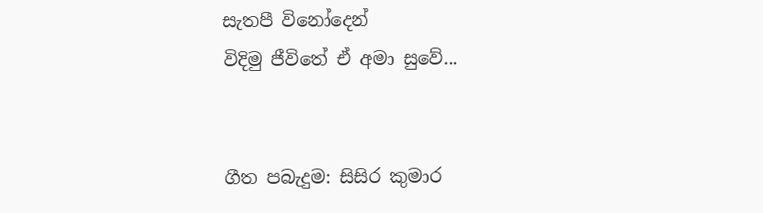සැතපී විනෝදෙන්
විදිමු ජීවිතේ ඒ අමා සුවේ...


ගීත පබැදුම: සිසිර කුමාර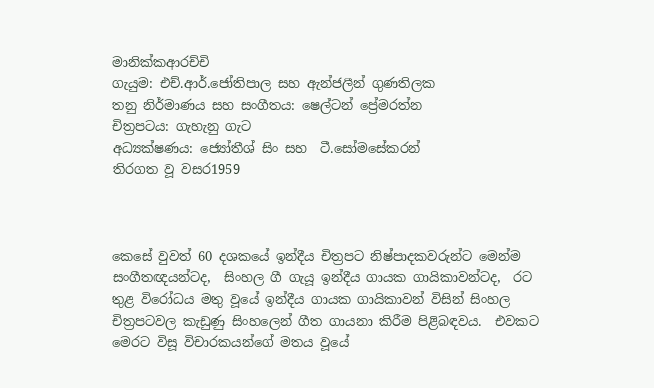මානික්කආරච්චි
ගැයුම: එච්.ආර්.ජෝතිපාල සහ ඇන්ජලීන් ගුණතිලක
තනු නිර්මාණය සහ සංගීතය: ෂෙල්ටන් ප්‍රේමරත්න
චිත්‍රපටය: ගැහැනු ගැට
අධ්‍යක්ෂණය: ජ්‍යෝතීශ් සිං සහ  ටී.සෝමසේකරන්
තිරගත වූ වසර1959



කෙසේ වුවත් 60 දශකයේ ඉන්දීය චිත්‍රපට නිෂ්පාදකවරුන්ට මෙන්ම සංගීතඥයන්ටද,  සිංහල ගී ගැයූ ඉන්දීය ගායක ගායිකාවන්ටද,  රට තුළ විරෝධය මතු වූයේ ඉන්දීය ගායක ගායිකාවන් විසින් සිංහල චිත්‍රපටවල කැඩුණු සිංහලෙන් ගීත ගායනා කිරීම පිළිබඳවය.  එවකට මෙරට විසූ විචාරකයන්ගේ මතය වූයේ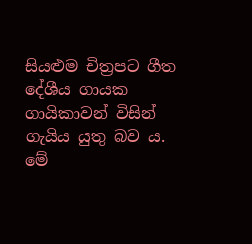සියළුම චිත්‍රපට ගීත දේශීය ගායක ගායිකාවන් විසින් ගැයිය යුතු බව ය. මේ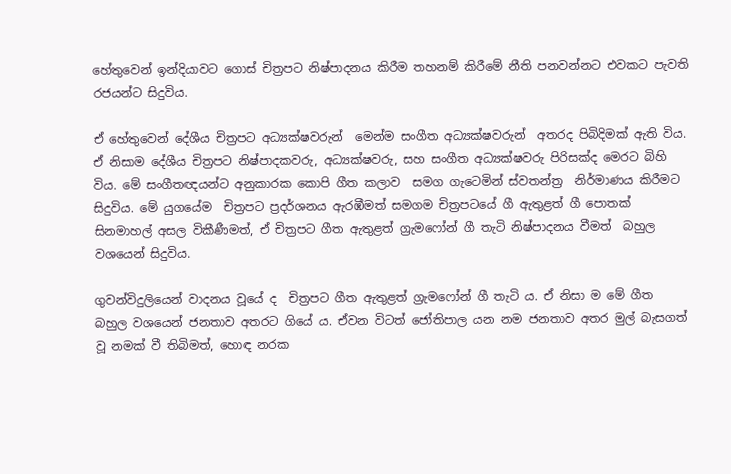හේතුවෙන් ඉන්දියාවට ගොස් චිත්‍රපට නිෂ්පාදනය කිරීම තහනම් කිරීමේ නීති පනවන්නට එවකට පැවති රජයන්ට සිදුවිය.

ඒ හේතුවෙන් දේශීය චිත්‍රපට අධ්‍යක්ෂවරුන්  මෙන්ම සංගීත අධ්‍යක්ෂවරුන්  අතරද පිබිදිමක් ඇති විය. ඒ නිසාම දේශීය චිත්‍රපට නිෂ්පාදකවරු, අධ්‍යක්ෂවරු, සහ සංගීත අධ්‍යක්ෂවරු පිරිසක්ද මෙරට බිහි විය. මේ සංගීතඥයන්ට අනුකාරක කොපි ගීත කලාව  සමග ගැටෙමින් ස්වතන්ත්‍ර  නිර්මාණය කිරීමට සිදුවිය. මේ යුගයේම  චිත්‍රපට ප්‍රදර්ශනය ඇරඹීමත් සමගම චිත්‍රපටයේ ගී ඇතුළත් ගී පොතක් සිනමාහල් අසල විකීණීමත්, ඒ චිත්‍රපට ගීත ඇතුළත් ග්‍රැමෆෝන් ගී තැටි නිෂ්පාදනය වීමත්  බහුල වශයෙන් සිදුවිය.

ගුවන්විදුලියෙන් වාදනය වූයේ ද  චිත්‍රපට ගීත ඇතුළත් ග්‍රැමෆෝන් ගී තැටි ය. ඒ නිසා ම මේ ගීත බහුල වශයෙන් ජනතාව අතරට ගියේ ය. ඒවන විටත් ජෝතිපාල යන නම ජනතාව අතර මුල් බැසගත් වූ නමක් වී තිබිමත්, හොඳ නරක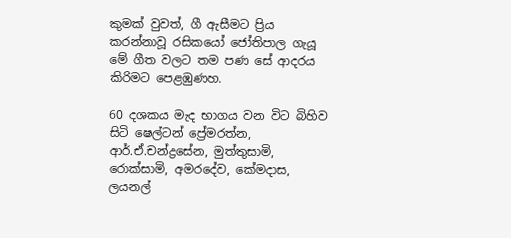කුමක් වුවත්, ගී ඇසීමට ප්‍රිය කරන්නාවූ රසිකයෝ ජෝතිපාල ගැයූ මේ ගීත වලට තම පණ සේ ආදරය කිරිමට පෙළඹුණහ.

60 දශකය මැද භාගය වන විට බිහිව සිටි ෂෙල්ටන් ප්‍රේමරත්න, ආර්.ඒ.චන්ද්‍රසේන, මුත්තුසාමි, රොක්සාමි, අමරදේව, කේමදාස, ලයනල්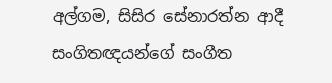අල්ගම, සිසිර සේනාරත්න ආදී සංගිතඥයන්ගේ සංගීත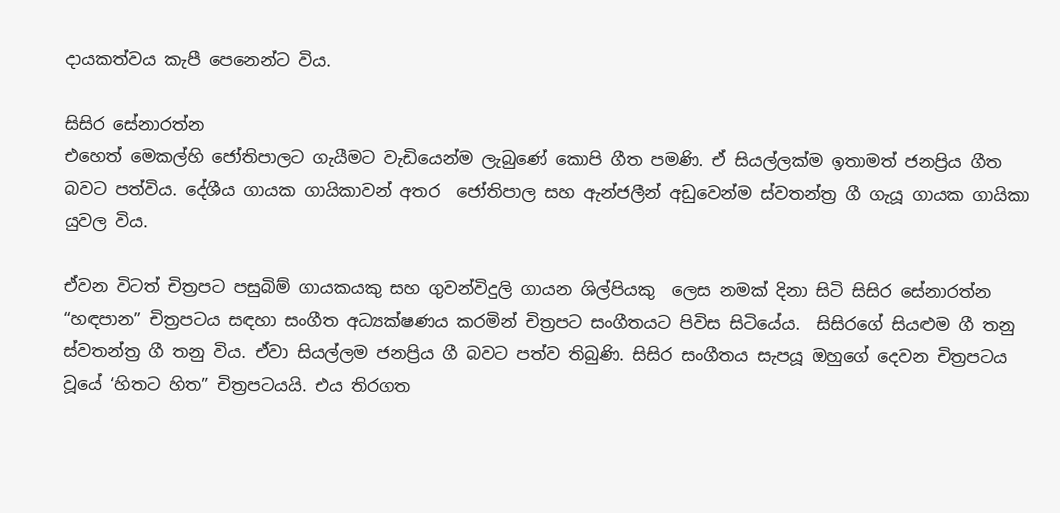දායකත්වය කැපී පෙනෙන්ට විය.

සිසිර සේනාරත්න
එහෙත් මෙකල්හි ජෝතිපාලට ගැයීමට වැඩියෙන්ම ලැබුණේ කොපි ගීත පමණි. ඒ සියල්ලක්ම ඉතාමත් ජනප්‍රිය ගීත බවට පත්විය. දේශීය ගායක ගායිකාවන් අතර  ජෝතිපාල සහ ඇන්ජලීන් අඩුවෙන්ම ස්වතන්ත්‍ර ගී ගැයූ ගායක ගායිකා යුවල විය.

ඒවන විටත් චිත්‍රපට පසුබිම් ගායකයකු සහ ගුවන්විදුලි ගායන ශිල්පියකු  ලෙස නමක් දිනා සිටි සිසිර සේනාරත්න “හඳපාන” චිත්‍රපටය සඳහා සංගීත අධ්‍යක්ෂණය කරමින් චිත්‍රපට සංගීතයට පිවිස සිටියේය.  සිසිරගේ සියළුම ගී තනු ස්වතන්ත්‍ර ගී තනු විය. ඒවා සියල්ලම ජනප්‍රිය ගී බවට පත්ව තිබුණි. සිසිර සංගීතය සැපයූ ‍ඔහුගේ දෙවන චිත්‍රපටය වූයේ ‘හිතට හිත” චිත්‍රපටයයි. එය තිරගත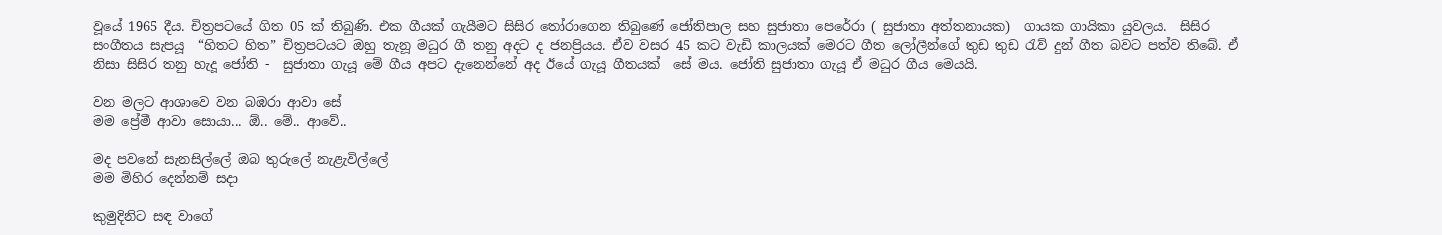වූයේ 1965 දීය. චිත්‍රපටයේ ගිත 05 ක් තිබුණි. එක ගීයක් ගැයීමට සිසිර තෝරාගෙන තිබුණේ ජෝතිපාල සහ සුජාතා පෙරේරා ( සුජාතා අත්තනායක)  ගායක ගායිකා යුවලය.  සිසිර සංගීතය සැපයූ  “හිතට හිත” චිත්‍රපටයට ඔහු තැනූ මධුර ගී තනු අදට ද ජනප්‍රියය. ඒව වසර 45 කට වැඩි කාලයක් මෙරට ගීත ලෝලීන්ගේ තුඩ තුඩ රැව් දුන් ගීත බවට පත්ව තිබේ. ඒ නිසා සිසිර තනු හැදූ ජෝති -  සුජාතා ගැයූ මේ ගීය අපට දැනෙන්නේ අද ඊයේ ගැයූ ගීතයක්  සේ මය. ජෝති සුජාතා ගැයූ ඒ මධුර ගීය මෙයයි.

වන මලට ආශාවෙ වන බඹරා ආවා සේ
මම ප්‍රේමී ආවා සොයා... ඕ.. මේ.. ආවේ..

මද පවනේ සැනසිල්ලේ ඔබ තුරුලේ නැළැවිල්ලේ
මම මිහිර දෙන්නම් සදා

කුමුදිනිට සඳ වාගේ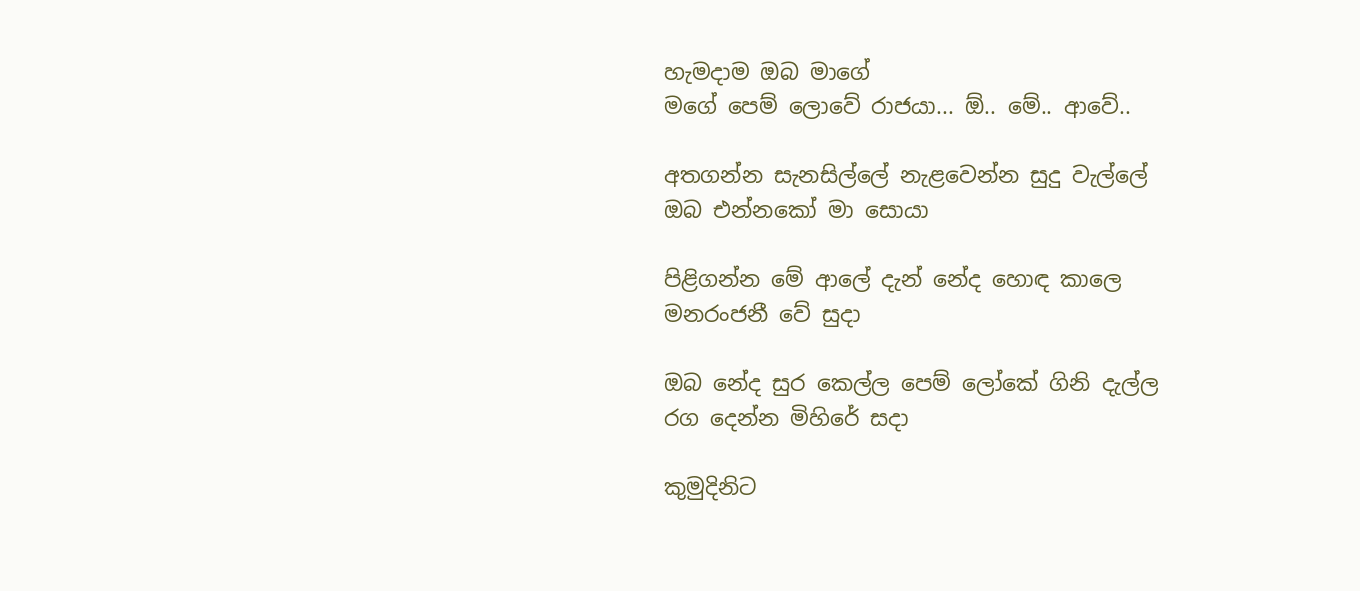හැමදාම ඔබ මාගේ
මගේ පෙම් ලොවේ රාජයා... ඕ.. මේ.. ආවේ..

අතගන්න සැනසිල්ලේ නැළවෙන්න සුදු වැල්ලේ
ඔබ එන්නකෝ මා සොයා

පිළිගන්න මේ ආලේ දැන් නේද හොඳ කාලෙ
මනරංජනී වේ සුදා

ඔබ නේද සුර කෙල්ල පෙම් ලෝකේ ගිනි දැල්ල
රග දෙන්න මිහිරේ සදා

කුමුදිනිට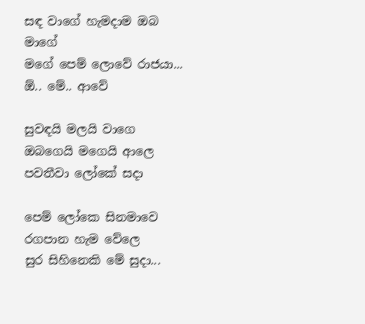සඳ වාගේ හැමදාම ඔබ මාගේ
මගේ පෙම් ලොවේ රාජයා... ඕ.. මේ.. ආවේ

සුවඳයි මලයි වාගෙ ඔබගෙයි මගෙයි ආලෙ
පවතීවා ලෝකේ සදා

පෙම් ලෝකෙ සිනමාවෙ රගපාන හැම වේලෙ
සුර සිහිනෙකි මේ සුදා...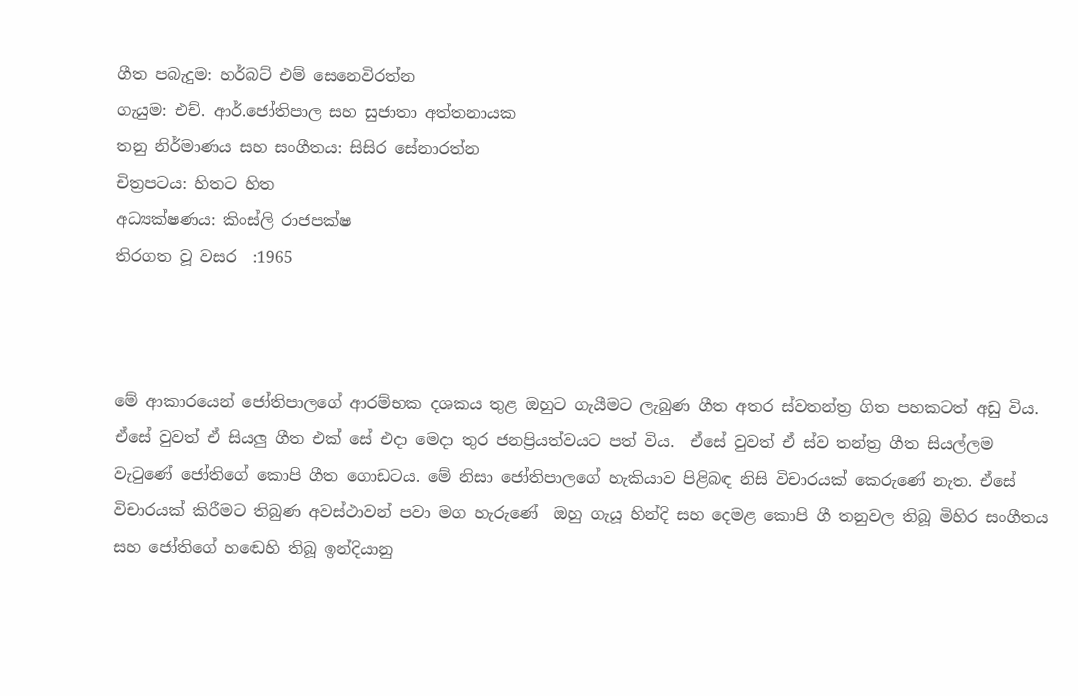ගීත පබැදුම: හර්බට් එම් සෙනෙවිරත්න
ගැයුම: එච්. ආර්.ජෝතිපාල සහ සුජාතා අත්තනායක
තනු නිර්මාණය සහ සංගීතය: සිසිර සේනාරත්න
චිත්‍රපටය: හිතට හිත
අධ්‍යක්ෂණය: කිංස්ලි රාජපක්ෂ
තිරගත වූ වසර  :1965



මේ ආකාරයෙන් ජෝතිපාලගේ ආරම්භක දශකය තුළ ඔහුට ගැයීමට ලැබුණ ගීත අතර ස්වතන්ත්‍ර ගිත පහකටත් අඩු විය. ඒසේ වුවත් ඒ සියලු ගීත එක් සේ එදා මෙදා තුර ජනප්‍රියත්වයට පත් විය.  ඒසේ වුවත් ඒ ස්ව තන්ත්‍ර ගීත සියල්ලම වැටුණේ ජෝතිගේ කොපි ගීත ගොඩටය. මේ නිසා ජෝතිපාලගේ හැකියාව පිළිබඳ නිසි විචාරයක් කෙරුණේ නැත. ඒසේ විචාරයක් කිරීමට තිබුණ අවස්ථාවන් පවා මග හැරුණේ  ඔහු ගැයූ හින්දි සහ දෙමළ කොපි ගී තනුවල තිබූ මිහිර සංගීතය සහ ජෝතිගේ හ‍ඬෙහි තිබූ ඉන්දියානු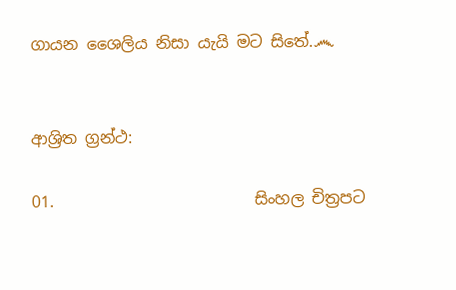ගායන ශෛලිය නිසා යැයි මට සිතේ.෴


ආශ්‍රිත ග්‍රන්ථ:

01.                         සිංහල චිත්‍රපට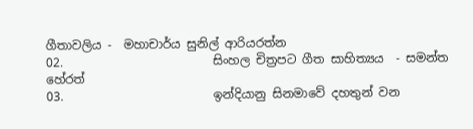ගීතාවලිය -  මහාචාර්ය සුනිල් ආරියරත්න
02.                         සිංහල චිත්‍රපට ගීත සාහිත්‍යය  - සමන්ත හේරත්
03.                         ඉන්දියානු සිනමාවේ දහතුන් වන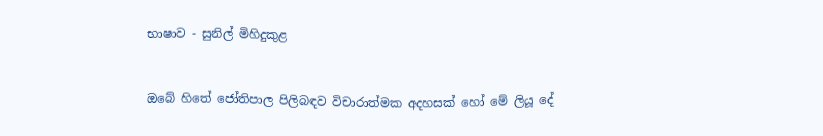භාෂාව - සුනිල් මිහිදුකුළ


ඔබේ හිතේ ජෝතිපාල පිලිබඳව විචාරාත්මක අදහසක් හෝ මේ ලියූ දේ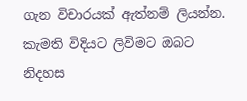ගැන විචාරයක් ඇත්නම් ලියන්න. කැමති විදියට ලිවිමට ඔබට නිදහස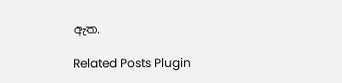ඇත.

Related Posts Plugin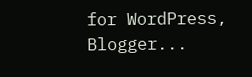for WordPress, Blogger...